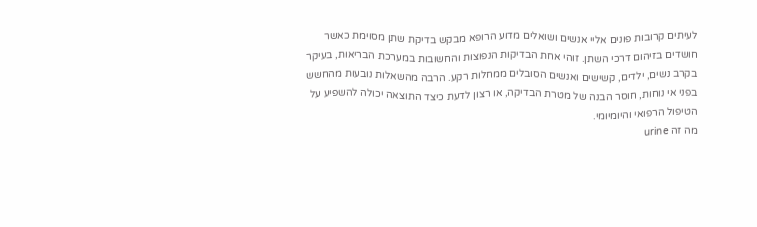לעיתים קרובות פונים אליי אנשים ושואלים מדוע הרופא מבקש בדיקת שתן מסוימת כאשר חושדים בזיהום דרכי השתן. זוהי אחת הבדיקות הנפוצות והחשובות במערכת הבריאות, בעיקר בקרב נשים, ילדים, קשישים ואנשים הסובלים ממחלות רקע. הרבה מהשאלות נובעות מהחשש בפני אי נוחות, חוסר הבנה של מטרת הבדיקה, או רצון לדעת כיצד התוצאה יכולה להשפיע על הטיפול הרפואי והיומיומי.
מה זה urine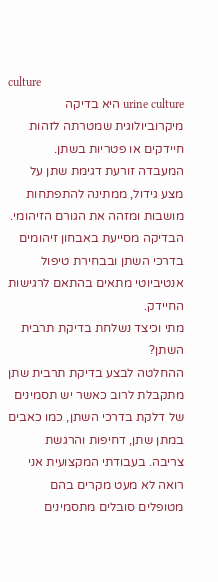culture
urine culture היא בדיקה מיקרוביולוגית שמטרתה לזהות חיידקים או פטריות בשתן. המעבדה זורעת דגימת שתן על מצע גידול, ממתינה להתפתחות מושבות ומזהה את הגורם הזיהומי. הבדיקה מסייעת באבחון זיהומים בדרכי השתן ובבחירת טיפול אנטיביוטי מתאים בהתאם לרגישות החיידק.
מתי וכיצד נשלחת בדיקת תרבית השתן?
ההחלטה לבצע בדיקת תרבית שתן מתקבלת לרוב כאשר יש תסמינים של דלקת בדרכי השתן, כמו כאבים במתן שתן, דחיפות והרגשת צריבה. בעבודתי המקצועית אני רואה לא מעט מקרים בהם מטופלים סובלים מתסמינים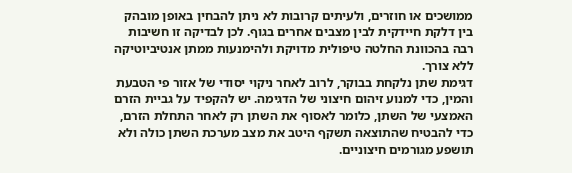ממושכים או חוזרים, ולעיתים קרובות לא ניתן להבחין באופן מובהק בין דלקת חיידקית לבין מצבים אחרים בגוף. לכן לבדיקה זו חשיבות רבה בהכוונת החלטה טיפולית מדויקת ולהימנעות ממתן אנטיביוטיקה ללא צורך.
דגימת שתן נלקחת בבוקר, לרוב לאחר ניקוי יסודי של אזור פי הטבעת והמין, כדי למנוע זיהום חיצוני של הדגימה. יש להקפיד על גביית הזרם האמצעי של השתן, כלומר לאסוף את השתן רק לאחר התחלת הזרם, כדי להבטיח שהתוצאה תשקף היטב את מצב מערכת השתן כולה ולא תושפע מגורמים חיצוניים.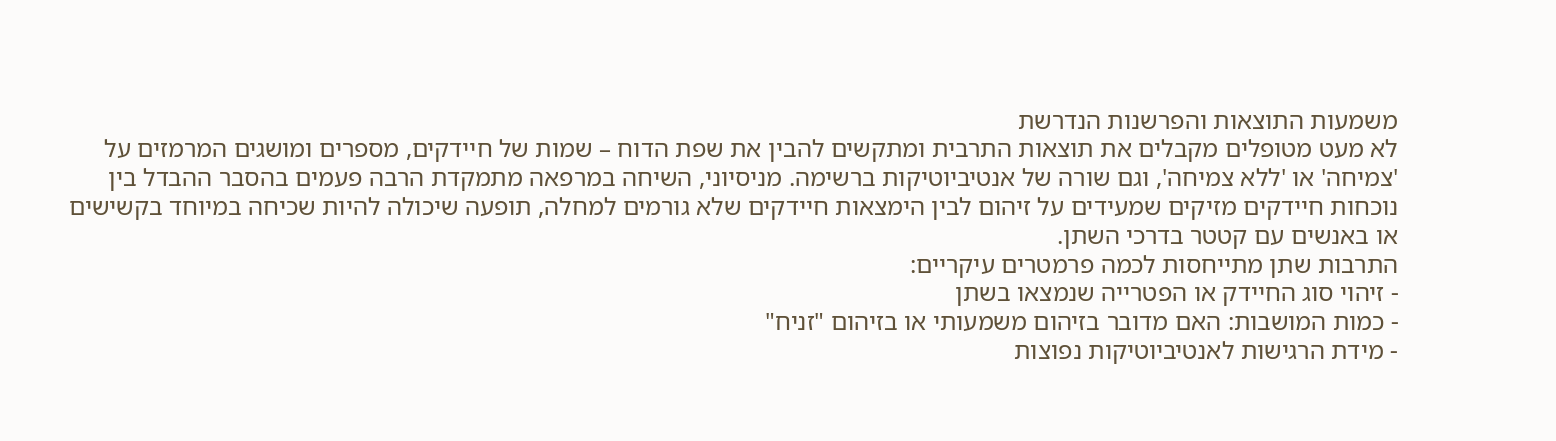משמעות התוצאות והפרשנות הנדרשת
לא מעט מטופלים מקבלים את תוצאות התרבית ומתקשים להבין את שפת הדוח – שמות של חיידקים, מספרים ומושגים המרמזים על 'צמיחה' או 'ללא צמיחה', וגם שורה של אנטיביוטיקות ברשימה. מניסיוני, השיחה במרפאה מתמקדת הרבה פעמים בהסבר ההבדל בין נוכחות חיידקים מזיקים שמעידים על זיהום לבין הימצאות חיידקים שלא גורמים למחלה, תופעה שיכולה להיות שכיחה במיוחד בקשישים או באנשים עם קטטר בדרכי השתן.
התרבות שתן מתייחסות לכמה פרמטרים עיקריים:
- זיהוי סוג החיידק או הפטרייה שנמצאו בשתן
- כמות המושבות: האם מדובר בזיהום משמעותי או בזיהום "זניח"
- מידת הרגישות לאנטיביוטיקות נפוצות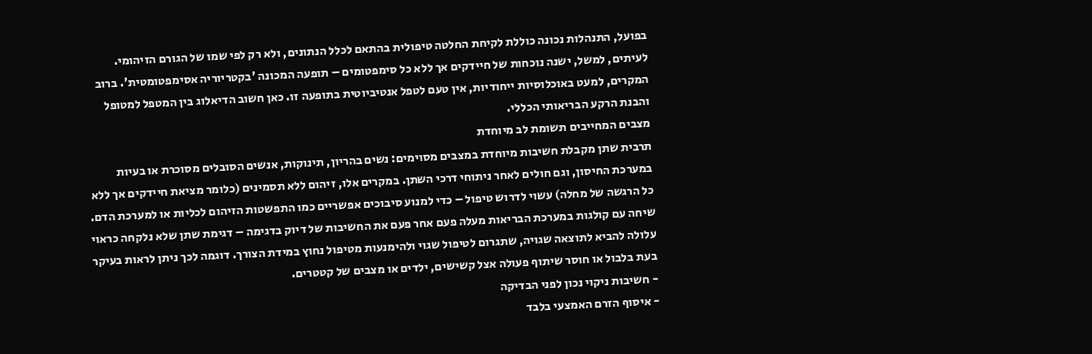בפועל, התנהלות נכונה כוללת לקיחת החלטה טיפולית בהתאם לכלל הנתונים, ולא רק לפי שמו של הגורם הזיהומי. לעיתים, למשל, ישנה נוכחות של חיידקים אך ללא כל סימפטומים – תופעה המכונה 'בקטריוריה אסימפטומטית'. ברוב המקרים, למעט באוכלוסיות ייחודיות, אין טעם לטפל אנטיביוטית בתופעה זו. כאן חשוב הדיאלוג בין המטפל למטופל והבנת הרקע הבריאותי הכללי.
מצבים המחייבים תשומת לב מיוחדת
תרבית שתן מקבלת חשיבות מיוחדת במצבים מסוימים: נשים בהריון, תינוקות, אנשים הסובלים מסוכרת או בעיות במערכת החיסון, וגם חולים לאחר ניתוחי דרכי השתן. במקרים אלו, זיהום ללא תסמינים (כלומר מציאת חיידקים אך ללא כל הרגשה של מחלה) עשוי לדרוש טיפול – כדי למנוע סיבוכים אפשריים כמו התפשטות הזיהום לכליות או למערכת הדם.
שיחה עם קולגות במערכת הבריאות מעלה פעם אחר פעם את החשיבות של דיוק בדגימה – דגימת שתן שלא נלקחה כראוי עלולה להביא לתוצאה שגויה, שתגרום לטיפול שגוי ולהימנעות מטיפול נחוץ במידת הצורך. דוגמה לכך ניתן לראות בעיקר בעת בלבול או חוסר שיתוף פעולה אצל קשישים, ילדים או מצבים של קטטרים.
- חשיבות ניקוי נכון לפני הבדיקה
- איסוף הזרם האמצעי בלבד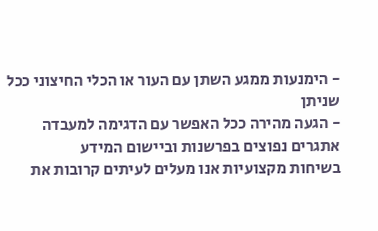- הימנעות ממגע השתן עם העור או הכלי החיצוני ככל שניתן
- הגעה מהירה ככל האפשר עם הדגימה למעבדה
אתגרים נפוצים בפרשנות וביישום המידע
בשיחות מקצועיות אנו מעלים לעיתים קרובות את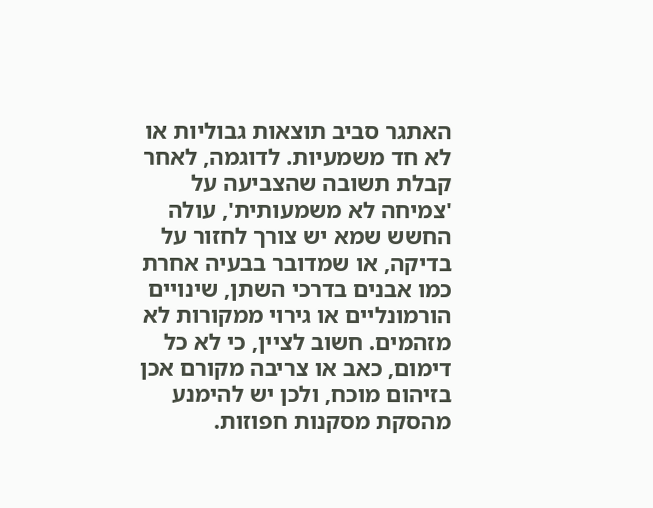האתגר סביב תוצאות גבוליות או לא חד משמעיות. לדוגמה, לאחר קבלת תשובה שהצביעה על 'צמיחה לא משמעותית', עולה החשש שמא יש צורך לחזור על בדיקה, או שמדובר בבעיה אחרת כמו אבנים בדרכי השתן, שינויים הורמונליים או גירוי ממקורות לא מזהמים. חשוב לציין, כי לא כל דימום, כאב או צריבה מקורם אכן בזיהום מוכח, ולכן יש להימנע מהסקת מסקנות חפוזות.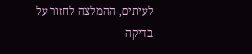לעיתים, ההמלצה לחזור על בדיקה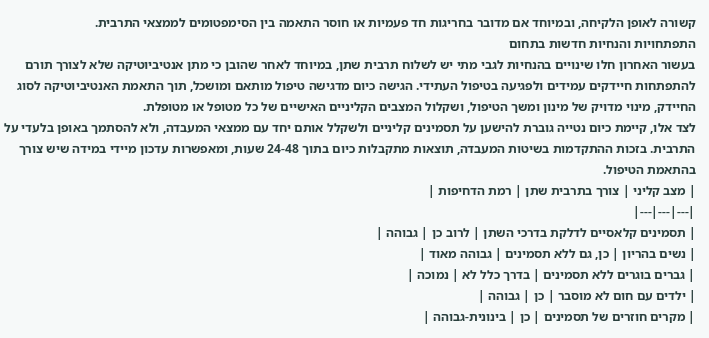קשורה לאופן הלקיחה, ובמיוחד אם מדובר בחריגות חד פעמיות או חוסר התאמה בין הסימפטומים לממצאי התרבית.
התפתחויות והנחיות חדשות בתחום
בעשור האחרון חלו שינויים בהנחיות לגבי מתי יש לשלוח תרבית שתן, במיוחד לאחר שהובן כי מתן אנטיביוטיקה שלא לצורך תורם להתפתחות חיידקים עמידים ולפגיעה בטיפול העתידי. הגישה כיום מדגישה טיפול מותאם ומושכל, תוך התאמת האנטיביוטיקה לסוג החיידק, מינוי מדויק של מינון ומשך הטיפול, ושקלול המצבים הקליניים האישיים של כל מטופל או מטופלת.
לצד אלו, קיימת כיום נטייה גוברת להישען על תסמינים קליניים ולשקלל אותם יחד עם ממצאי המעבדה, ולא להסתמך באופן בלעדי על התרבית. בזכות ההתקדמות בשיטות המעבדה, תוצאות מתקבלות כיום בתוך 24-48 שעות, ומאפשרות עדכון מיידי במידה שיש צורך בהתאמת הטיפול.
| מצב קליני | צורך בתרבית שתן | רמת הדחיפות |
|---|---|---|
| תסמינים קלאסיים לדלקת בדרכי השתן | לרוב כן | גבוהה |
| נשים בהריון | כן, גם ללא תסמינים | גבוהה מאוד |
| גברים בוגרים ללא תסמינים | בדרך כלל לא | נמוכה |
| ילדים עם חום לא מוסבר | כן | גבוהה |
| מקרים חוזרים של תסמינים | כן | בינונית-גבוהה |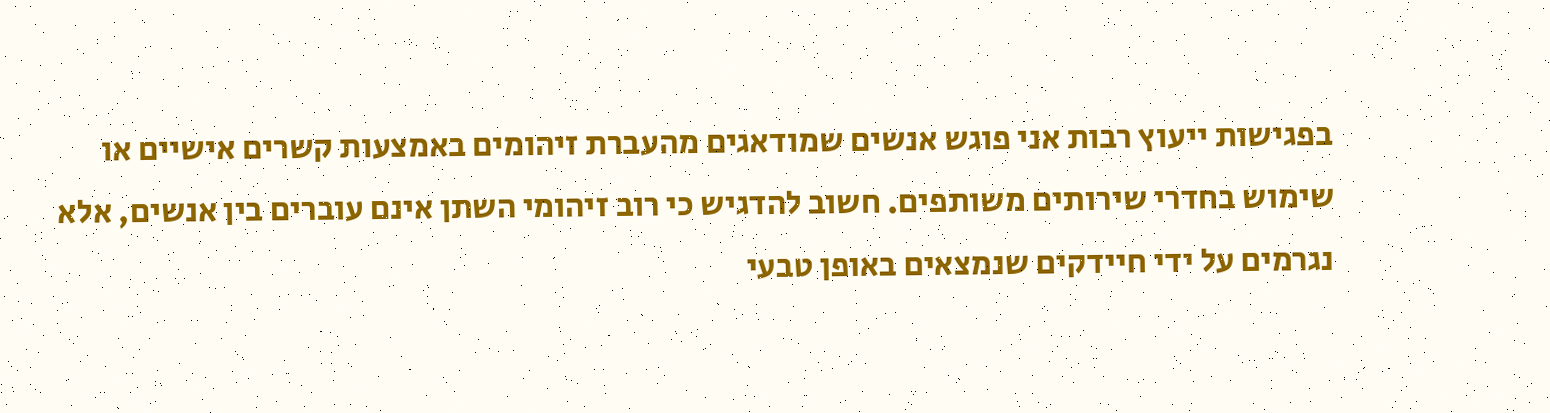בפגישות ייעוץ רבות אני פוגש אנשים שמודאגים מהעברת זיהומים באמצעות קשרים אישיים או שימוש בחדרי שירותים משותפים. חשוב להדגיש כי רוב זיהומי השתן אינם עוברים בין אנשים, אלא נגרמים על ידי חיידקים שנמצאים באופן טבעי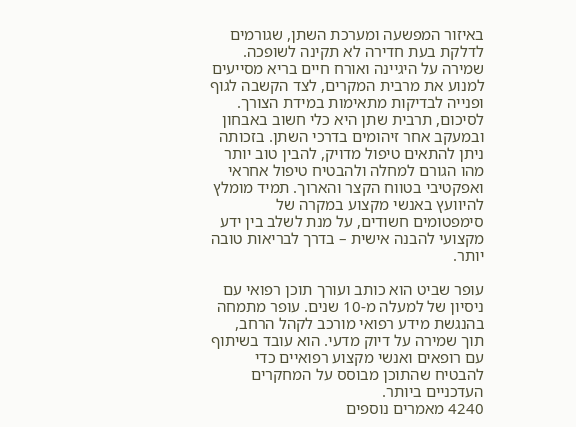באיזור המפשעה ומערכת השתן, שגורמים לדלקת בעת חדירה לא תקינה לשופכה. שמירה על היגיינה ואורח חיים בריא מסייעים למנוע את מרבית המקרים, לצד הקשבה לגוף ופנייה לבדיקות מתאימות במידת הצורך.
לסיכום, תרבית שתן היא כלי חשוב באבחון ובמעקב אחר זיהומים בדרכי השתן. בזכותה ניתן להתאים טיפול מדויק, להבין טוב יותר מהו הגורם למחלה ולהבטיח טיפול אחראי ואפקטיבי בטווח הקצר והארוך. תמיד מומלץ להיוועץ באנשי מקצוע במקרה של סימפטומים חשודים, על מנת לשלב בין ידע מקצועי להבנה אישית – בדרך לבריאות טובה יותר.

עופר שביט הוא כותב ועורך תוכן רפואי עם ניסיון של למעלה מ-10 שנים. עופר מתמחה בהנגשת מידע רפואי מורכב לקהל הרחב, תוך שמירה על דיוק מדעי. הוא עובד בשיתוף עם רופאים ואנשי מקצוע רפואיים כדי להבטיח שהתוכן מבוסס על המחקרים העדכניים ביותר.
4240 מאמרים נוספים